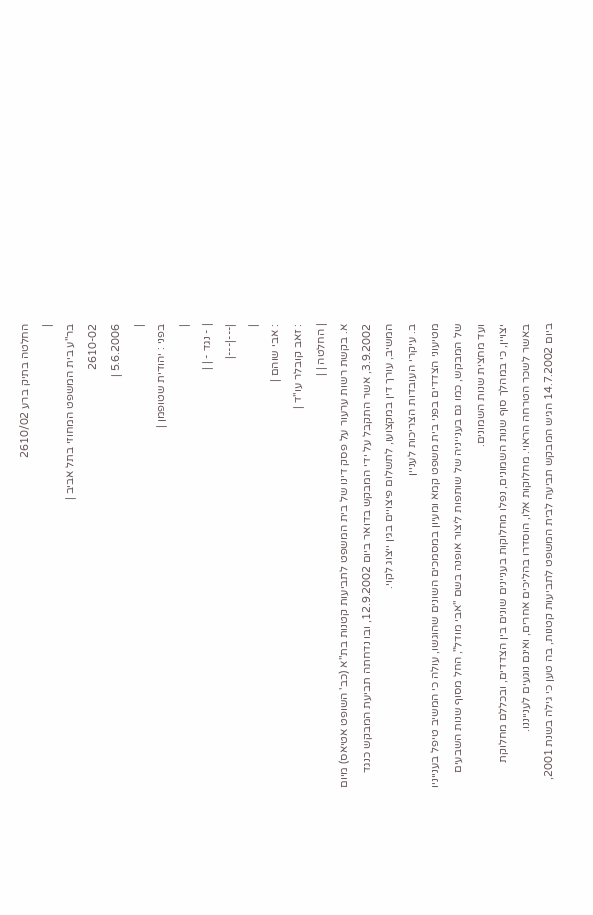החלטה בתיק ברע 2610/02
|
בר"ע בית המשפט המחוזי בתל אביב |
2610-02
5.6.2006 |
|
בפני : יהודית שטופמן |
|
| - נגד - | |
|---|---|
|
: אבי שוהם |
: זאב קובלר עו"ד |
| החלטה | |
א. בקשת רשות ערעור על פסק דינו של בית המשפט לתביעות קטנות בת"א (כב' השופט אטיאס) מיום 3.9.2002, אשר התקבל על ידי המבקש בדואר ביום 12.9.2002, ובו נדחתה תביעת המבקש כנגד המשיב, עורך דין במקצועו, לתשלום פיצויים בגין ייצוג לקוי.
ב. עיקרי העובדות הצריכות לעניין
מטיעוני הצדדים בפני בית משפט קמא ומעיון במסמכים השונים שהוגשו, עולה כי המשיב טיפל בענייניו של המבקש, כמו גם בענייניה של שותפות ליצור אופנה בשם "אבי מודל", החל מסוף שנות השבעים ועד מחצית שנות השמונים.
יצויין, כי במהלך סוף שנות השמונים, נפלו מחלוקות בעניינים שונים בין הצדדים, ובכללם מחלוקת באשר לשכר הטרחה הראוי. מחלוקות אלו, הוסדרו בהליכים אחרים, ואינם נוגעים לענייננו.
ביום 14.7.2002 הגיש המבקש תביעה לבית המשפט לתביעות קטנות, בה טען כי גילה בשנת 2001,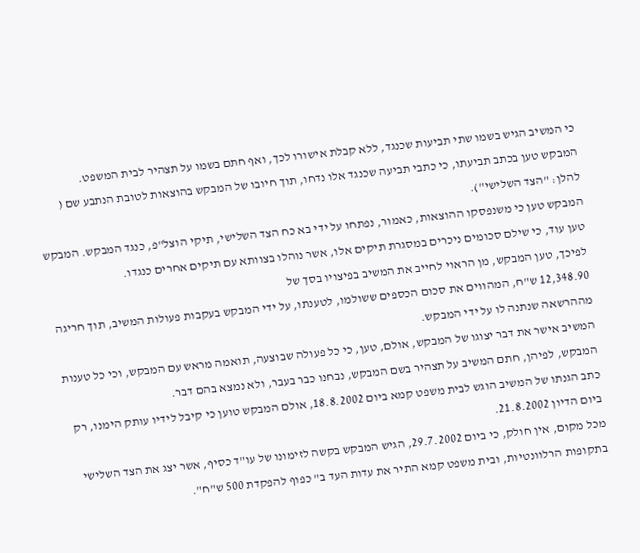כי המשיב הגיש בשמו שתי תביעות שכנגד, ללא קבלת אישורו לכך, ואף חתם בשמו על תצהיר לבית המשפט.
המבקש טען בכתב תביעתו, כי כתבי תביעה שכנגד אלו נדחו, תוך חיובו של המבקש בהוצאות לטובת הנתבע שם ( להלן: "הצד השלישי").
המבקש טען כי משנפסקו ההוצאות, כאמור, נפתחו על ידי בא כח הצד השלישי, תיקי הוצל"פ, כנגד המבקש. המבקש טען עוד, כי שילם סכומים ניכרים במסגרת תיקים אלו, אשר נוהלו בצוותא עם תיקים אחרים כנגדו.
לפיכך, טען המבקש, מן הראוי לחייב את המשיב בפיצויו בסך של
12,348.90 ש"ח, המהווים את סכום הכספים ששולמו, לטענתו, על ידי המבקש בעקבות פעולות המשיב, תוך חריגה מההרשאה שנתנה לו על ידי המבקש.
המשיב אישר את דבר יצוגו של המבקש, אולם, טען, כי כל פעולה שבוצעה, תואמה מראש עם המבקש, וכי כל טענות המבקש, לפיהן, חתם המשיב על תצהיר בשם המבקש, נבחנו כבר בעבר, ולא נמצא בהם דבר.
כתב הגנתו של המשיב הוגש לבית משפט קמא ביום 18.8.2002, אולם המבקש טוען כי קיבל לידיו עותק הימנו, רק ביום הדיון 21.8.2002.
מכל מקום, אין חולק, כי ביום 29.7.2002, הגיש המבקש בקשה לזימונו של עו"ד כסיף, אשר יצג את הצד השלישי בתקופות הרלוונטיות, ובית משפט קמא התיר את עדות העד ב" כפוף להפקדת 500 ש"ח".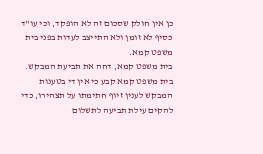כן אין חולק שסכום זה לא הופקד, וכי עו"ד כסיף לא זומן ולא התייצב לעדות בפני בית משפט קמא.
בית משפט קמא, דחה את תביעת המבקש.
בית משפט קמא קבע כי אין די בטענות המבקש לענין זיוף חתימתו על תצהירו, כדי להקים עילת תביעה לתשלום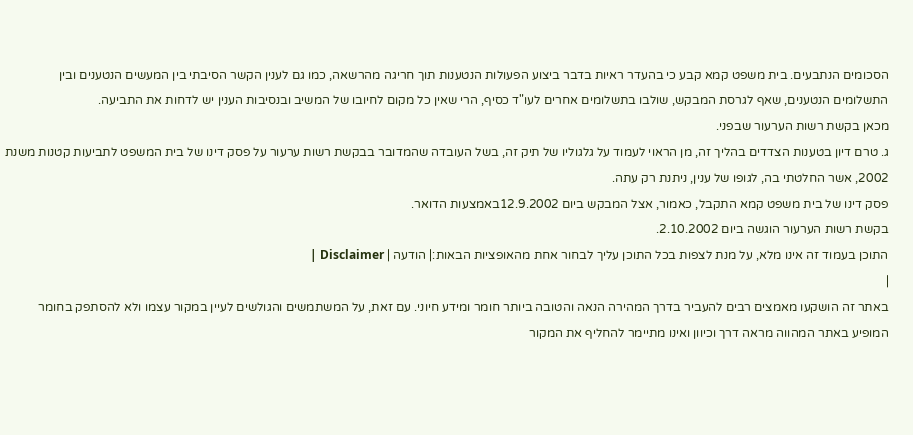הסכומים הנתבעים. בית משפט קמא קבע כי בהעדר ראיות בדבר ביצוע הפעולות הנטענות תוך חריגה מהרשאה, כמו גם לענין הקשר הסיבתי בין המעשים הנטענים ובין התשלומים הנטענים, שאף לגרסת המבקש, שולבו בתשלומים אחרים לעו"ד כסיף, הרי שאין כל מקום לחיובו של המשיב ובנסיבות הענין יש לדחות את התביעה.
מכאן בקשת רשות הערעור שבפני.
ג. טרם דיון בטענות הצדדים בהליך זה, מן הראוי לעמוד על גלגוליו של תיק זה, בשל העובדה שהמדובר בבקשת רשות ערעור על פסק דינו של בית המשפט לתביעות קטנות משנת 2002, אשר החלטתי בה, לגופו של ענין, ניתנת רק עתה.
פסק דינו של בית משפט קמא התקבל, כאמור, אצל המבקש ביום 12.9.2002באמצעות הדואר.
בקשת רשות הערעור הוגשה ביום 2.10.2002.
התוכן בעמוד זה אינו מלא, על מנת לצפות בכל התוכן עליך לבחור אחת מהאופציות הבאות:| הודעה | Disclaimer |
|
באתר זה הושקעו מאמצים רבים להעביר בדרך המהירה הנאה והטובה ביותר חומר ומידע חיוני. עם זאת, על המשתמשים והגולשים לעיין במקור עצמו ולא להסתפק בחומר המופיע באתר המהווה מראה דרך וכיוון ואינו מתיימר להחליף את המקור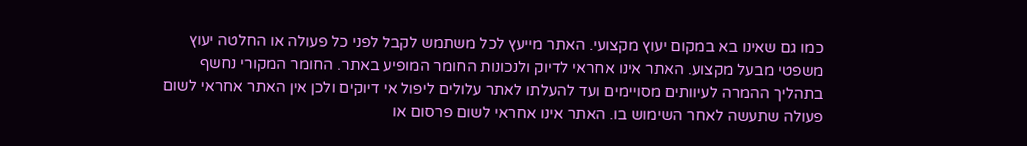כמו גם שאינו בא במקום יעוץ מקצועי. האתר מייעץ לכל משתמש לקבל לפני כל פעולה או החלטה יעוץ משפטי מבעל מקצוע. האתר אינו אחראי לדיוק ולנכונות החומר המופיע באתר. החומר המקורי נחשף בתהליך ההמרה לעיוותים מסויימים ועד להעלתו לאתר עלולים ליפול אי דיוקים ולכן אין האתר אחראי לשום פעולה שתעשה לאחר השימוש בו. האתר אינו אחראי לשום פרסום או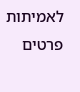לאמיתות פרטים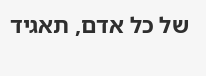של כל אדם, תאגיד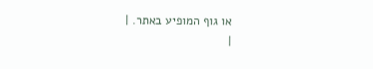או גוף המופיע באתר. |
|